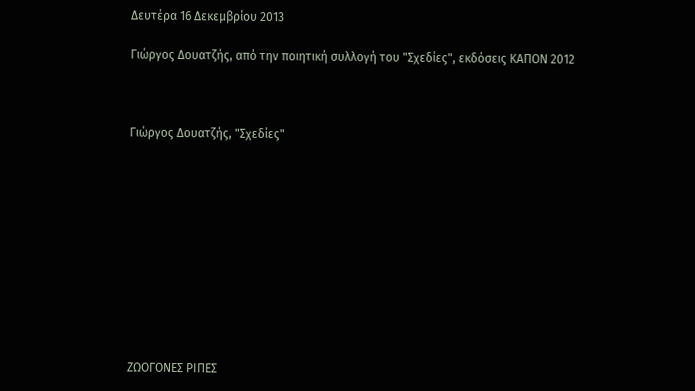Δευτέρα 16 Δεκεμβρίου 2013

Γιώργος Δουατζής, από την ποιητική συλλογή του "Σχεδίες", εκδόσεις ΚΑΠΟΝ 2012



Γιώργος Δουατζής, "Σχεδίες"











ΖΩΟΓΟΝΕΣ ΡΙΠΕΣ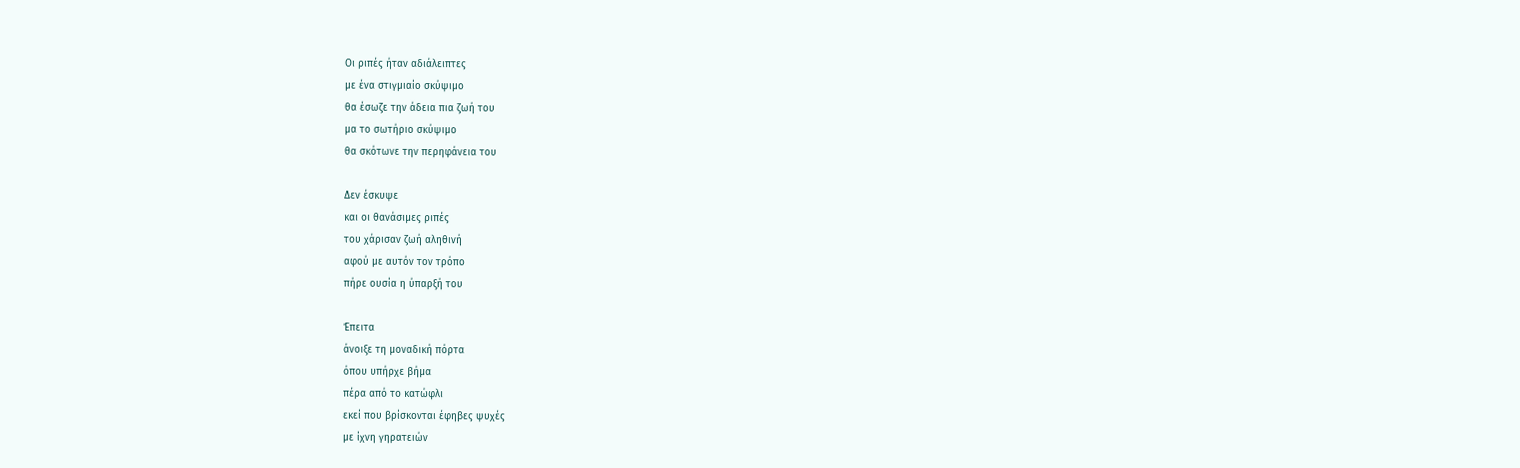Οι ριπές ήταν αδιάλειπτες
με ένα στιγμιαίο σκύψιμο
θα έσωζε την άδεια πια ζωή του
μα το σωτήριο σκύψιμο
θα σκότωνε την περηφάνεια του

Δεν έσκυψε
και οι θανάσιμες ριπές
του χάρισαν ζωή αληθινή
αφού με αυτόν τον τρόπο
πήρε ουσία η ύπαρξή του

Έπειτα
άνοιξε τη μοναδική πόρτα
όπου υπήρχε βήμα
πέρα από το κατώφλι
εκεί που βρίσκονται έφηβες ψυχές
με ίχνη γηρατειών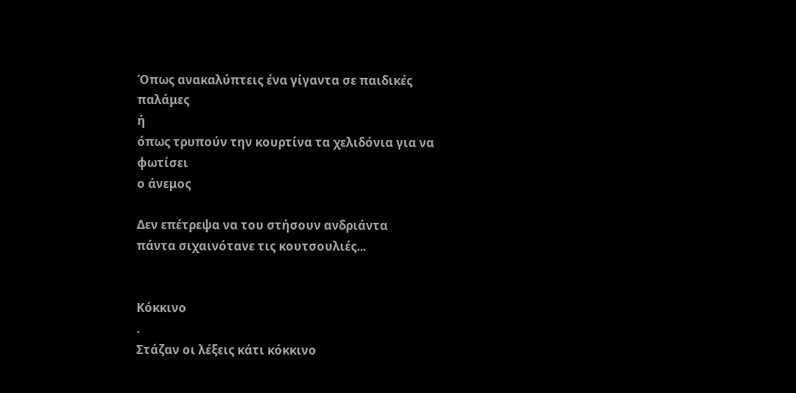Όπως ανακαλύπτεις ένα γίγαντα σε παιδικές παλάμες
ή
όπως τρυπούν την κουρτίνα τα χελιδόνια για να φωτίσει
ο άνεμος

Δεν επέτρεψα να του στήσουν ανδριάντα
πάντα σιχαινότανε τις κουτσουλιές...


Κόκκινο
.
Στάζαν οι λέξεις κάτι κόκκινο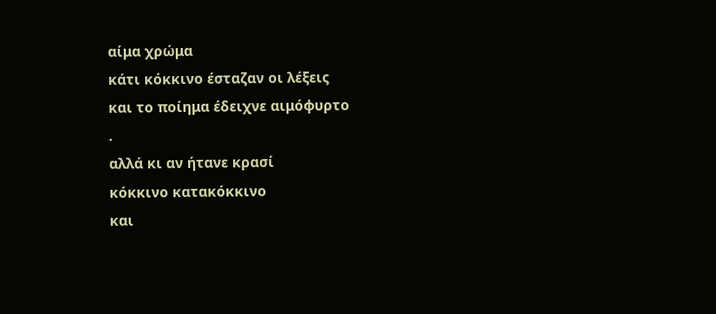αίμα χρώμα
κάτι κόκκινο έσταζαν οι λέξεις
και το ποίημα έδειχνε αιμόφυρτο
.
αλλά κι αν ήτανε κρασί
κόκκινο κατακόκκινο
και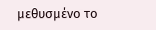μεθυσμένο το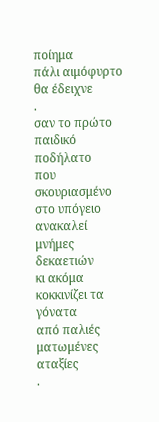ποίημα
πάλι αιμόφυρτο θα έδειχνε
.
σαν το πρώτο παιδικό ποδήλατο
που σκουριασμένο στο υπόγειο
ανακαλεί μνήμες δεκαετιών
κι ακόμα κοκκινίζει τα γόνατα
από παλιές ματωμένες αταξίες
.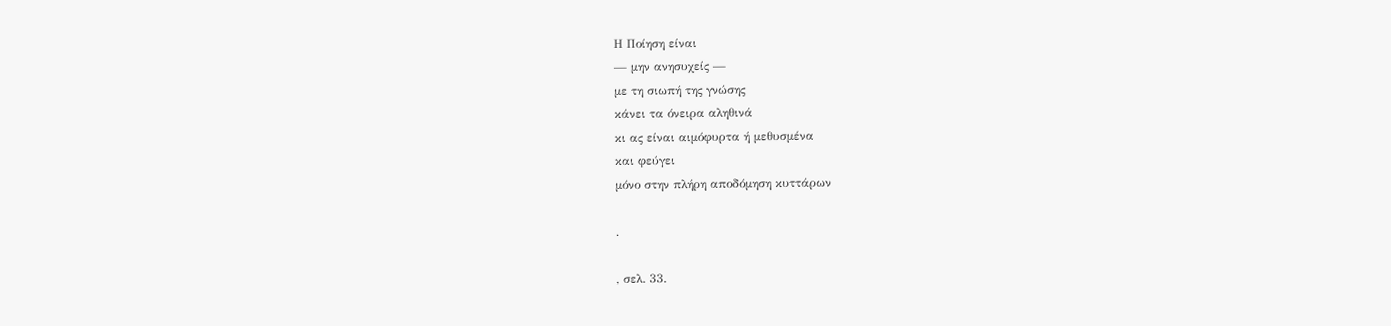Η Ποίηση είναι
— μην ανησυχείς —
με τη σιωπή της γνώσης
κάνει τα όνειρα αληθινά
κι ας είναι αιμόφυρτα ή μεθυσμένα
και φεύγει
μόνο στην πλήρη αποδόμηση κυττάρων

.

, σελ. 33.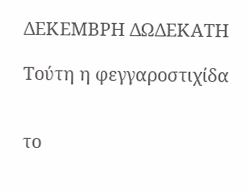ΔΕΚΕΜΒΡΗ ΔΩΔΕΚΑΤΗ

Τούτη η φεγγαροστιχίδα


το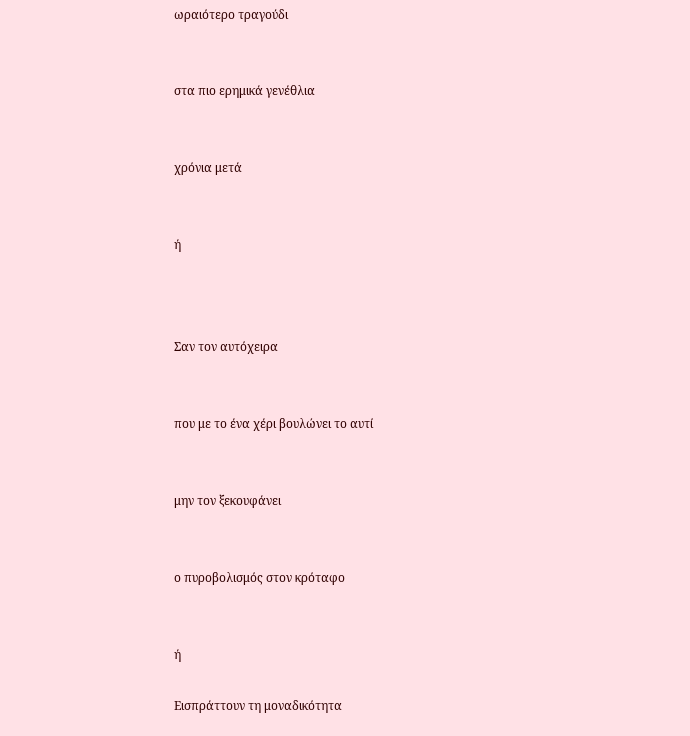ωραιότερο τραγούδι


στα πιο ερημικά γενέθλια


χρόνια μετά


ή



Σαν τον αυτόχειρα


που με το ένα χέρι βουλώνει το αυτί


μην τον ξεκουφάνει


ο πυροβολισμός στον κρόταφο


ή

Εισπράττουν τη μοναδικότητα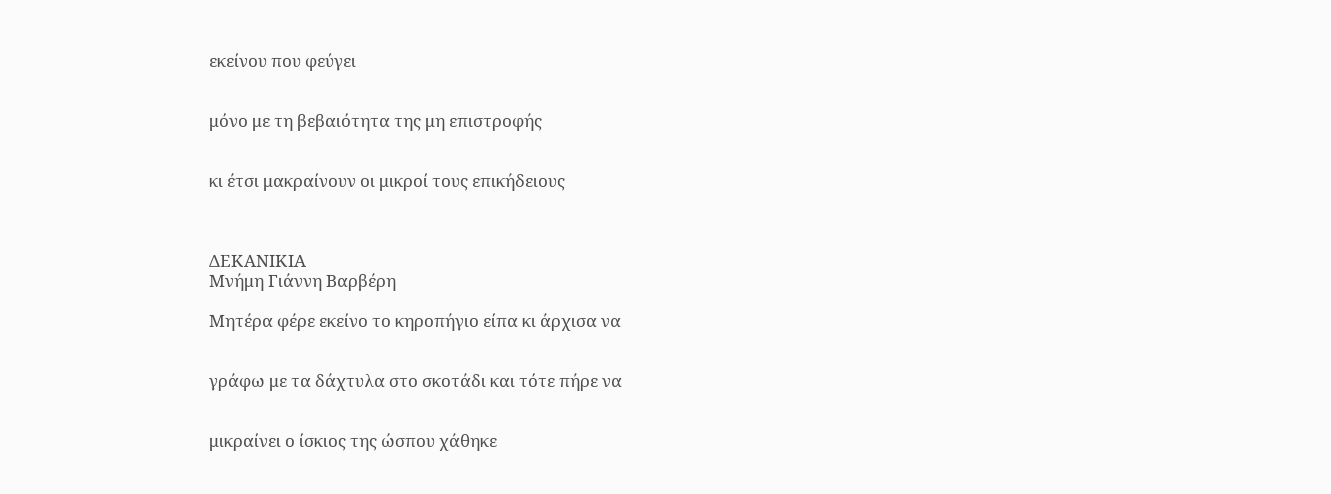εκείνου που φεύγει


μόνο με τη βεβαιότητα της μη επιστροφής


κι έτσι μακραίνουν οι μικροί τους επικήδειους



ΔΕΚΑΝΙΚΙΑ
Μνήμη Γιάννη Βαρβέρη

Μητέρα φέρε εκείνο το κηροπήγιο είπα κι άρχισα να


γράφω με τα δάχτυλα στο σκοτάδι και τότε πήρε να


μικραίνει ο ίσκιος της ώσπου χάθηκε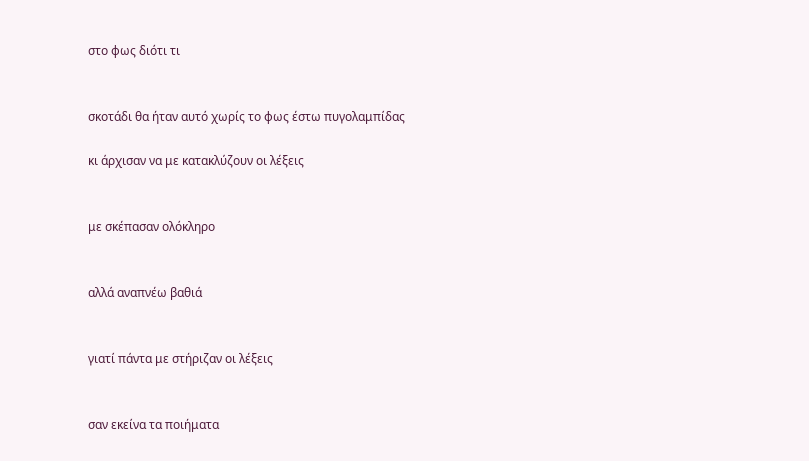στο φως διότι τι


σκοτάδι θα ήταν αυτό χωρίς το φως έστω πυγολαμπίδας

κι άρχισαν να με κατακλύζουν οι λέξεις


με σκέπασαν ολόκληρο


αλλά αναπνέω βαθιά


γιατί πάντα με στήριζαν οι λέξεις


σαν εκείνα τα ποιήματα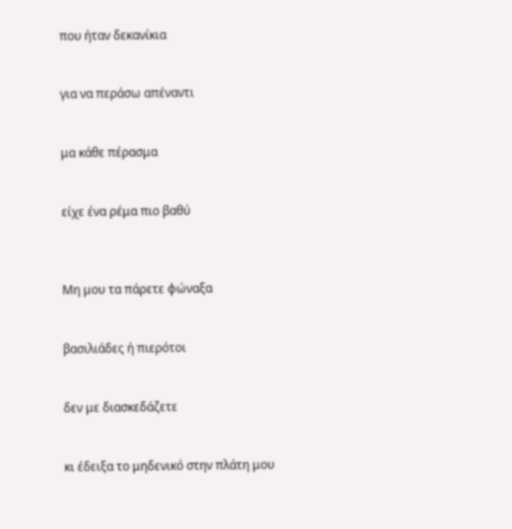που ήταν δεκανίκια


για να περάσω απέναντι


μα κάθε πέρασμα


είχε ένα ρέμα πιο βαθύ



Μη μου τα πάρετε φώναξα


βασιλιάδες ή πιερότοι


δεν με διασκεδάζετε


κι έδειξα το μηδενικό στην πλάτη μου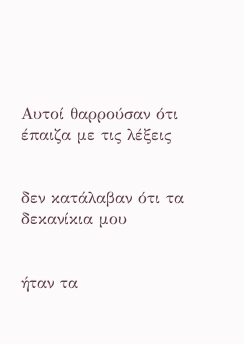Αυτοί θαρρούσαν ότι έπαιζα με τις λέξεις


δεν κατάλαβαν ότι τα δεκανίκια μου


ήταν τα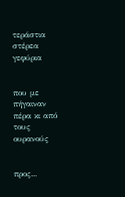τεράστια στέρεα γεφύρια


που με πήγαιναν πέρα κι από τους ουρανούς


προς...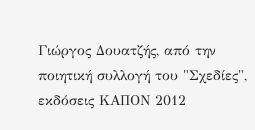Γιώργος Δουατζής, από την ποιητική συλλογή του "Σχεδίες", εκδόσεις ΚΑΠΟΝ 2012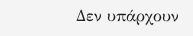Δεν υπάρχουν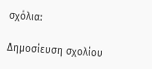σχόλια:

Δημοσίευση σχολίου